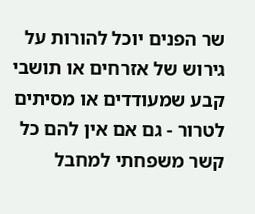שר הפנים יוכל להורות על גירוש של אזרחים או תושבי קבע שמעודדים או מסיתים לטרור - גם אם אין להם כל קשר משפחתי למחבל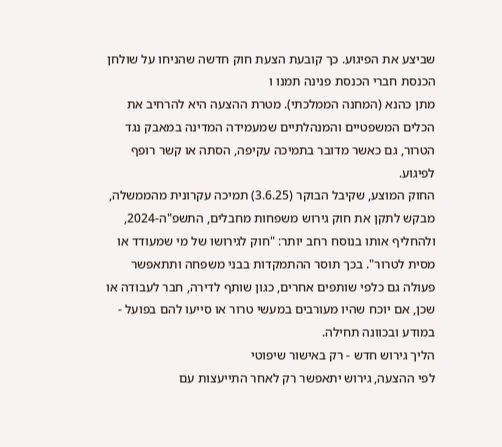שביצע את הפיגוע. כך קובעת הצעת חוק חדשה שהניחו על שולחן הכנסת חברי הכנסת פנינה תמנו ו
מתן כהנא (המחנה הממלכתי). מטרת ההצעה היא להרחיב את הכלים המשפטיים והמנהלתיים שמעמידה המדינה במאבק נגד הטרור, גם כאשר מדובר בתמיכה עקיפה, הסתה או קשר רופף לפיגוע.
החוק המוצע, שקיבל הבוקר (3.6.25) תמיכה עקרונית מהממשלה, מבקש לתקן את חוק גירוש משפחות מחבלים, התשפ"ה-2024, ולהחליף אותו בנוסח רחב יותר: "חוק לגירושו של מי שמעודד או מסית לטרור". בכך תוסר ההתמקדות בבני משפחה ותתאפשר פעולה גם כלפי שותפים אחרים, כגון שותף לדירה, חבר לעבודה או שכן, אם יוכח שהיו מעורבים במעשי טרור או סייעו להם בפועל - במודע ובכוונה תחילה.
הליך גירוש חדש - רק באישור שיפוטי
לפי ההצעה, גירוש יתאפשר רק לאחר התייעצות עם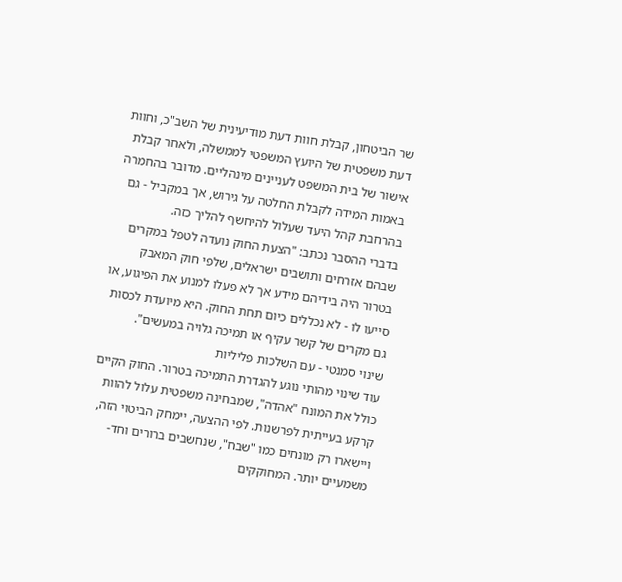שר הביטחון, קבלת חוות דעת מודיעינית של השב"כ, וחוות דעת משפטית של היועץ המשפטי לממשלה, ולאחר קבלת אישור של בית המשפט לעניינים מינהליים. מדובר בהחמרה באמות המידה לקבלת החלטה על גירוש, אך במקביל - גם בהרחבת קהל היעד שעלול להיחשף להליך כזה.
בדברי ההסבר נכתב: "הצעת החוק נועדה לטפל במקרים שבהם אזרחים ותושבים ישראלים, שלפי חוק המאבק בטרור היה בידיהם מידע אך לא פעלו למנוע את הפיגוע, או סייעו לו - לא נכללים כיום תחת החוק. היא מיועדת לכסות גם מקרים של קשר עקיף או תמיכה גלויה במעשים".
שינוי סמנטי - עם השלכות פליליות
עוד שינוי מהותי נוגע להגדרת התמיכה בטרור. החוק הקיים כולל את המונח "אהדה", שמבחינה משפטית עלול להוות קרקע בעייתית לפרשנות. לפי ההצעה, יימחק הביטוי הזה, ויישארו רק מונחים כמו "שבח", שנחשבים ברורים וחד-משמעיים יותר. המחוקקים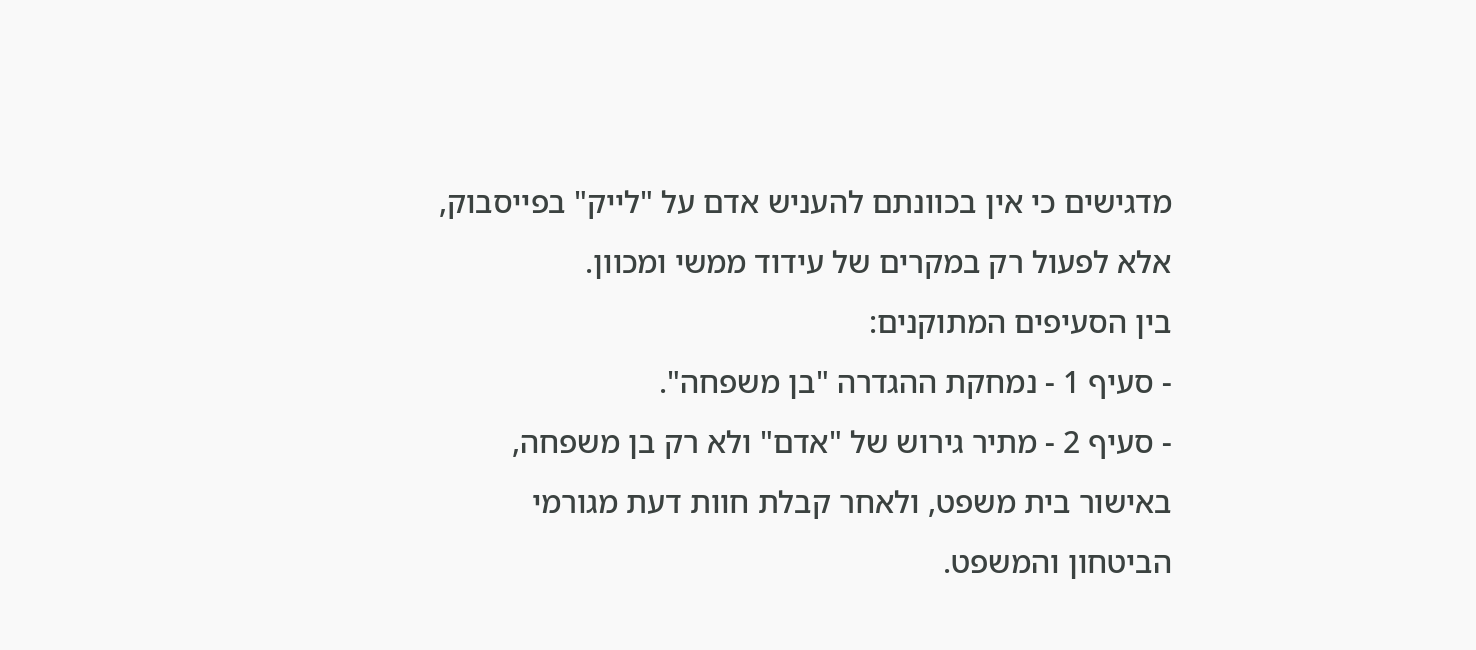מדגישים כי אין בכוונתם להעניש אדם על "לייק" בפייסבוק, אלא לפעול רק במקרים של עידוד ממשי ומכוון.
בין הסעיפים המתוקנים:
- סעיף 1 - נמחקת ההגדרה "בן משפחה".
- סעיף 2 - מתיר גירוש של "אדם" ולא רק בן משפחה, באישור בית משפט, ולאחר קבלת חוות דעת מגורמי הביטחון והמשפט.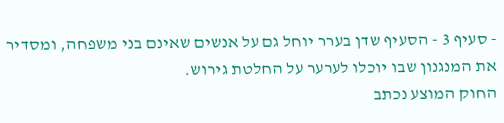- סעיף 3 - הסעיף שדן בערר יוחל גם על אנשים שאינם בני משפחה, ומסדיר את המנגנון שבו יוכלו לערער על החלטת גירוש.
החוק המוצע נכתב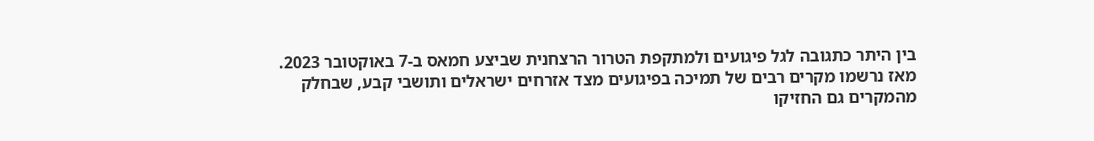בין היתר כתגובה לגל פיגועים ולמתקפת הטרור הרצחנית שביצע חמאס ב-7 באוקטובר 2023. מאז נרשמו מקרים רבים של תמיכה בפיגועים מצד אזרחים ישראלים ותושבי קבע, שבחלק מהמקרים גם החזיקו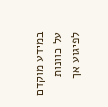במידע מוקדם על כוונות לפיגוע אך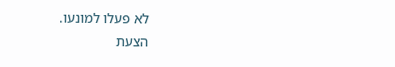לא פעלו למונעו.
הצעת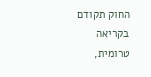החוק תקודם בקריאה טרומית,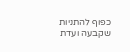כפוף להתניות שקבעה ועדת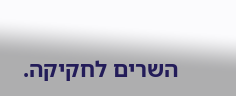השרים לחקיקה.